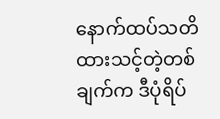နောက်ထပ်သတိထားသင့်တဲ့တစ်ချက်က ဒီပုံရိပ်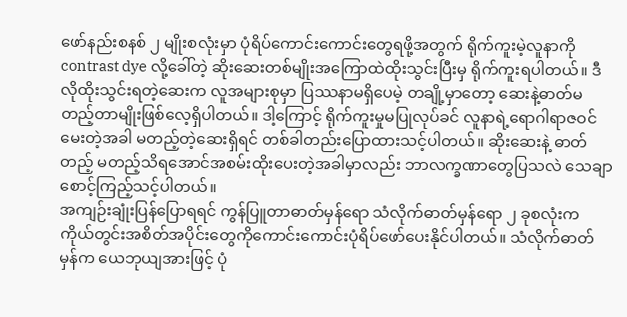ဖော်နည်းစနစ် ၂ မျိုးစလုံးမှာ ပုံရိပ်ကောင်းကောင်းတွေရဖို့အတွက် ရိုက်ကူးမဲ့လူနာကို contrast dye လို့ခေါ်တဲ့ ဆိုးဆေးတစ်မျိုးအကြောထဲထိုးသွင်းပြီးမှ ရိုက်ကူးရပါတယ်။ ဒီလိုထိုးသွင်းရတဲ့ဆေးက လူအများစုမှာ ပြဿနာမရှိပေမဲ့ တချို့မှာတော့ ဆေးနဲ့ဓာတ်မတည့်တာမျိုးဖြစ်လေ့ရှိပါတယ်။ ဒါ့ကြောင့် ရိုက်ကူးမှုမပြုလုပ်ခင် လူနာရဲ့ရောဂါရာဇဝင်မေးတဲ့အခါ မတည့်တဲ့ဆေးရှိရင် တစ်ခါတည်းပြောထားသင့်ပါတယ်။ ဆိုးဆေးနဲ့ ဓာတ်တည့် မတည့်သိရအောင်အစမ်းထိုးပေးတဲ့အခါမှာလည်း ဘာလက္ခဏာတွေပြသလဲ သေချာစောင့်ကြည့်သင့်ပါတယ်။
အကျဉ်းချုံးပြန်ပြောရရင် ကွန်ပြူတာဓာတ်မှန်ရော သံလိုက်ဓာတ်မှန်ရော ၂ ခုစလုံးက ကိုယ်တွင်းအစိတ်အပိုင်းတွေကိုကောင်းကောင်းပုံရိပ်ဖော်ပေးနိုင်ပါတယ်။ သံလိုက်ဓာတ်မှန်က ယေဘုယျအားဖြင့် ပုံ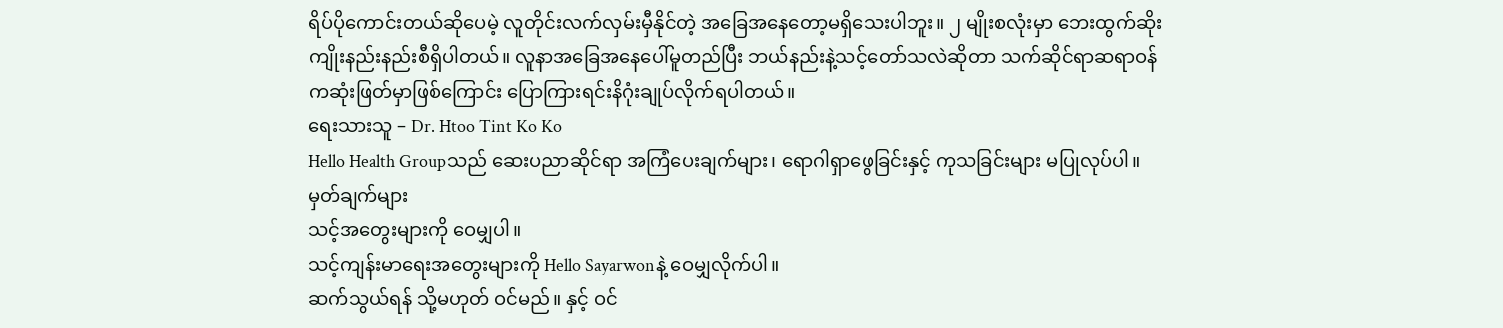ရိပ်ပိုကောင်းတယ်ဆိုပေမဲ့ လူတိုင်းလက်လှမ်းမှီနိုင်တဲ့ အခြေအနေတော့မရှိသေးပါဘူး။ ၂ မျိုးစလုံးမှာ ဘေးထွက်ဆိုးကျိုးနည်းနည်းစီရှိပါတယ်။ လူနာအခြေအနေပေါ်မူတည်ပြီး ဘယ်နည်းနဲ့သင့်တော်သလဲဆိုတာ သက်ဆိုင်ရာဆရာဝန်ကဆုံးဖြတ်မှာဖြစ်ကြောင်း ပြောကြားရင်းနိဂုံးချုပ်လိုက်ရပါတယ်။
ရေးသားသူ – Dr. Htoo Tint Ko Ko
Hello Health Groupသည် ဆေးပညာဆိုင်ရာ အကြံပေးချက်များ၊ ရောဂါရှာဖွေခြင်းနှင့် ကုသခြင်းများ မပြုလုပ်ပါ။
မှတ်ချက်များ
သင့်အတွေးများကို ဝေမျှပါ။
သင့်ကျန်းမာရေးအတွေးများကို Hello Sayarwonနဲ့ ဝေမျှလိုက်ပါ။
ဆက်သွယ်ရန် သို့မဟုတ် ဝင်မည်။ နှင့် ဝင်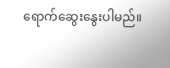ရောက်ဆွေးနွေးပါမည်။